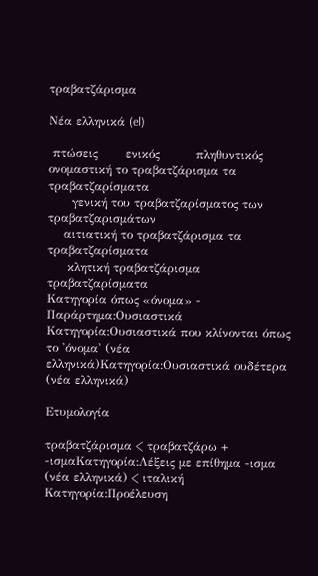τραβατζάρισμα

Νέα ελληνικά (el)

 πτώσεις       ενικός         πληθυντικός
ονομαστική το τραβατζάρισμα τα τραβατζαρίσματα
      γενική του τραβατζαρίσματος των τραβατζαρισμάτων
    αιτιατική το τραβατζάρισμα τα τραβατζαρίσματα
     κλητική τραβατζάρισμα τραβατζαρίσματα
Κατηγορία όπως «όνομα» - Παράρτημα:Ουσιαστικά
Κατηγορία:Ουσιαστικά που κλίνονται όπως το 'όνομα' (νέα ελληνικά)Κατηγορία:Ουσιαστικά ουδέτερα (νέα ελληνικά)

Ετυμολογία

τραβατζάρισμα < τραβατζάρω + -ισμαΚατηγορία:Λέξεις με επίθημα -ισμα (νέα ελληνικά) < ιταλική Κατηγορία:Προέλευση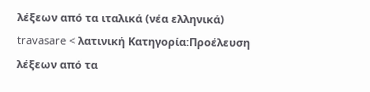λέξεων από τα ιταλικά (νέα ελληνικά) travasare < λατινική Κατηγορία:Προέλευση λέξεων από τα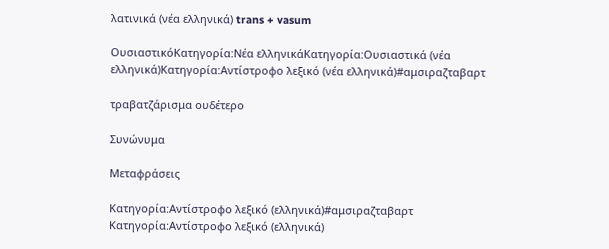λατινικά (νέα ελληνικά) trans + vasum

ΟυσιαστικόΚατηγορία:Νέα ελληνικάΚατηγορία:Ουσιαστικά (νέα ελληνικά)Κατηγορία:Αντίστροφο λεξικό (νέα ελληνικά)#αμσιραζταβαρτ

τραβατζάρισμα ουδέτερο

Συνώνυμα

Μεταφράσεις

Κατηγορία:Αντίστροφο λεξικό (ελληνικά)#αμσιραζταβαρτ
Κατηγορία:Αντίστροφο λεξικό (ελληνικά)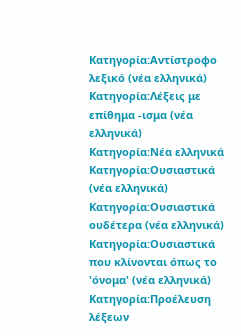Κατηγορία:Αντίστροφο λεξικό (νέα ελληνικά) Κατηγορία:Λέξεις με επίθημα -ισμα (νέα ελληνικά) Κατηγορία:Νέα ελληνικά Κατηγορία:Ουσιαστικά (νέα ελληνικά) Κατηγορία:Ουσιαστικά ουδέτερα (νέα ελληνικά) Κατηγορία:Ουσιαστικά που κλίνονται όπως το 'όνομα' (νέα ελληνικά) Κατηγορία:Προέλευση λέξεων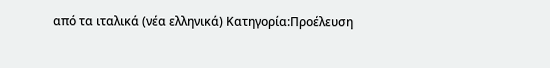από τα ιταλικά (νέα ελληνικά) Κατηγορία:Προέλευση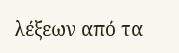λέξεων από τα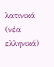λατινικά (νέα ελληνικά)